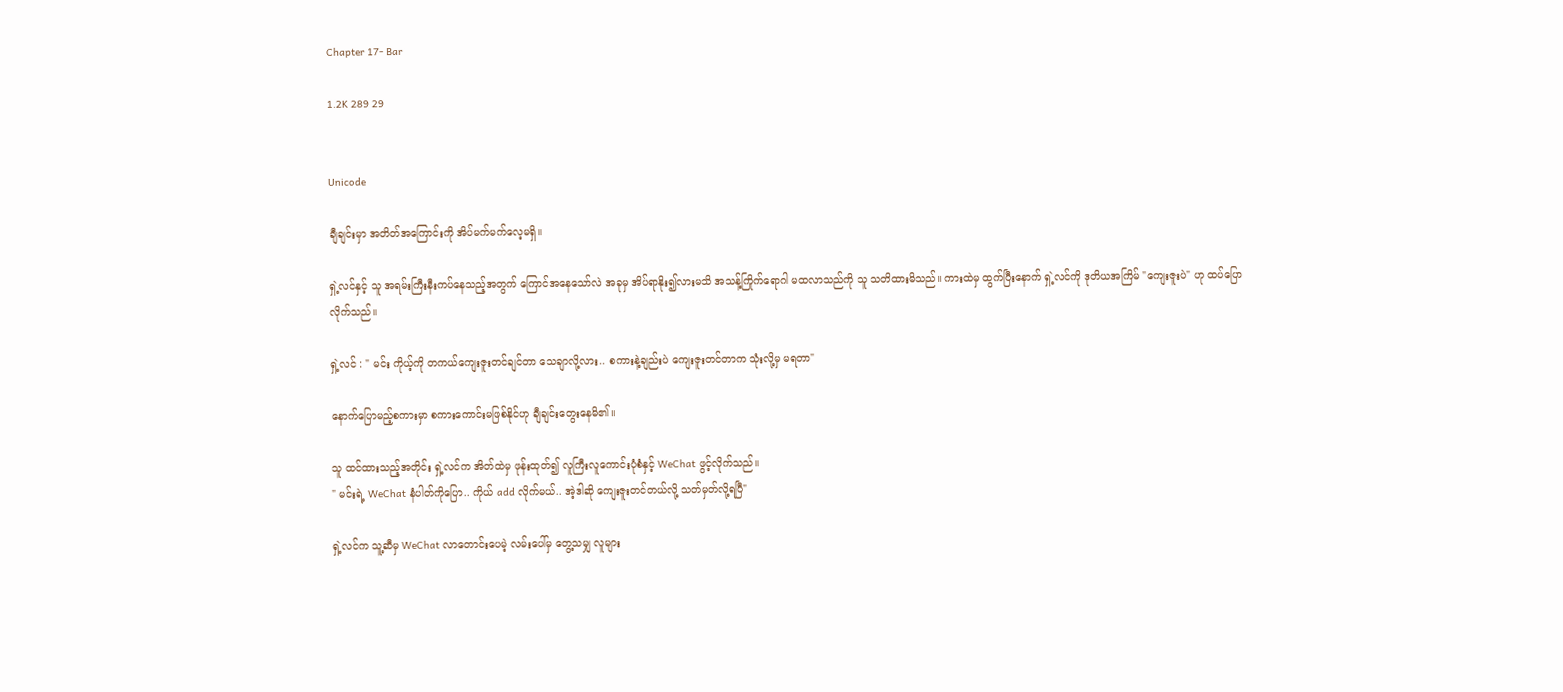Chapter 17- Bar

1.2K 289 29


Unicode

ချီချင်းမှာ အတိတ်အကြောင်းကို အိပ်မက်မက်လေ့မရှိ။

ရှဲ့လင်နှင့် သူ အရမ်းကြီးနီးကပ်နေသည့်အတွက် ကြောင်အနေသော်လဲ အခုမှ အိပ်ရာနိုး၍လားမသိ အသန့်ကြိုက်ရောဂါ မထလာသည်ကို သူ သတိထားမိသည်။ ကားထဲမှ ထွက်ပြီးနောက် ရှဲ့လင်ကို ဒုတိယအကြိမ် "ကျေးဇူးပဲ" ဟု ထပ်ပြောလိုက်သည်။

ရှဲ့လင် : " မင်း ကိုယ့်ကို တကယ်ကျေးဇူးတင်ချင်တာ သေချာလို့လား.. စကားနဲ့ချည်းပဲ ကျေးဇူးတင်တာက သုံးလို့မှ မရတာ"

နောက်ပြောမည့်စကားမှာ စကားကောင်းမဖြစ်နိုင်ဟု ချီချင်းတွေးနေမိ၏။

သူ ထင်ထားသည့်အတိုင်း ရှဲ့လင်က အိတ်ထဲမှ ဖုန်းထုတ်၍ လူကြီးလူကောင်းပုံစံနှင့် WeChat ဖွင့်လိုက်သည်။
" မင်းရဲ့ WeChat နံပါတ်ကိုပြော.. ကိုယ် add လိုက်မယ်.. အဲ့ဒါဆို ကျေးဇူးတင်တယ်လို့ သတ်မှတ်လို့ရပြီ"

ရှဲ့လင်က သူ့ဆီမှ WeChat လာတောင်းပေမဲ့ လမ်းပေါ်မှ တွေ့သမျှ လူများ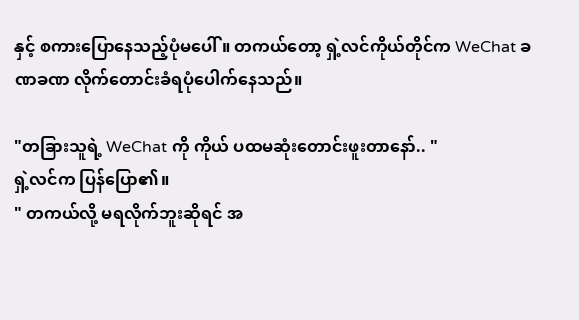နှင့် စကားပြောနေသည့်ပုံမပေါ်။ တကယ်တော့ ရှဲ့လင်ကိုယ်တိုင်က WeChat ခဏခဏ လိုက်တောင်းခံရပုံပေါက်နေသည်။

"တခြားသူရဲ့ WeChat ကို ကိုယ် ပထမဆုံးတောင်းဖူးတာနော်.. "
ရှဲ့လင်က ပြန်ပြော၏။
" တကယ်လို့ မရလိုက်ဘူးဆိုရင် အ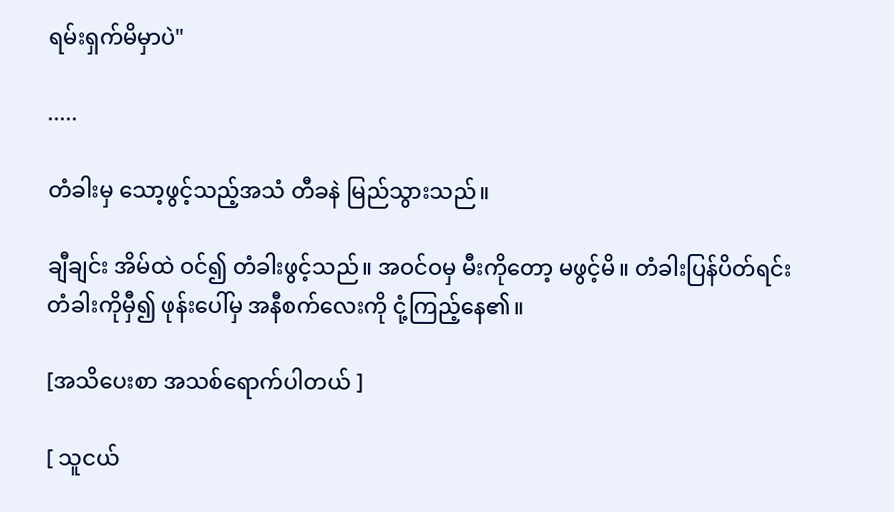ရမ်းရှက်မိမှာပဲ"

.....

တံခါးမှ သော့ဖွင့်သည့်အသံ တီခနဲ မြည်သွားသည်။

ချီချင်း အိမ်ထဲ ဝင်၍ တံခါးဖွင့်သည်။ အဝင်ဝမှ မီးကိုတော့ မဖွင့်မိ။ တံခါးပြန်ပိတ်ရင်း တံခါးကိုမှီ၍ ဖုန်းပေါ်မှ အနီစက်လေးကို ငုံ့ကြည့်နေ၏။

[အသိပေးစာ အသစ်ရောက်ပါတယ် ]

[ သူငယ်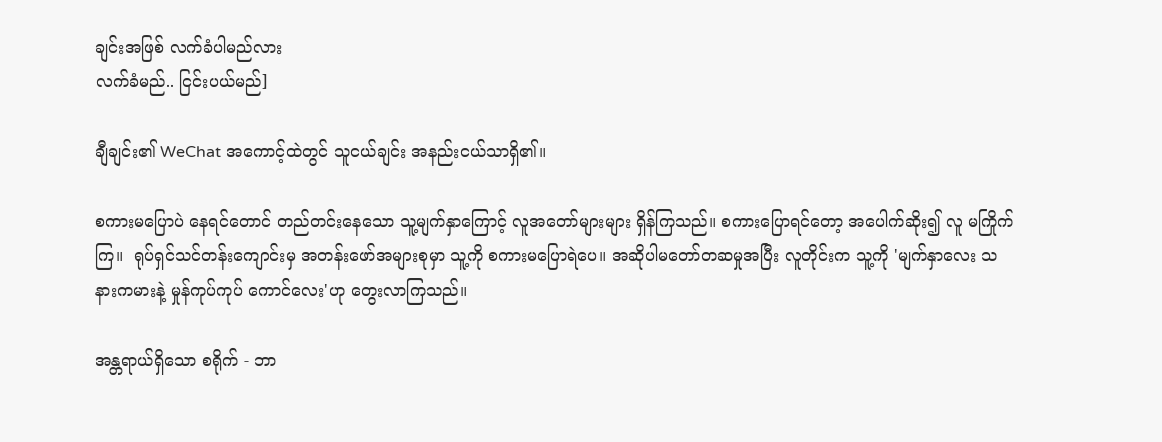ချင်းအဖြစ် လက်ခံပါမည်လား
လက်ခံမည်.. ငြင်းပယ်မည်]

ချီချင်း၏ WeChat အကောင့်ထဲတွင် သူငယ်ချင်း အနည်းငယ်သာရှိ၏။

စကားမပြောပဲ နေရင်တောင် တည်တင်းနေသော သူ့မျက်နှာကြောင့် လူအတော်များများ ရှိန်ကြသည်။ စကားပြောရင်တော့ အပေါက်ဆိုး၍ လူ မကြိုက်ကြ။  ရုပ်ရှင်သင်တန်းကျောင်းမှ အတန်းဖော်အများစုမှာ သူ့ကို စကားမပြောရဲပေ။ အဆိုပါမတော်တဆမှုအပြီး လူတိုင်းက သူ့ကို 'မျက်နှာလေး သနားကမားနဲ့ မှုန်ကုပ်ကုပ် ကောင်လေး'ဟု တွေးလာကြသည်။

အန္တရာယ်ရှိသော စရိုက် - ဘာ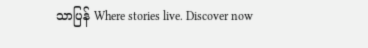သာပြန် Where stories live. Discover now